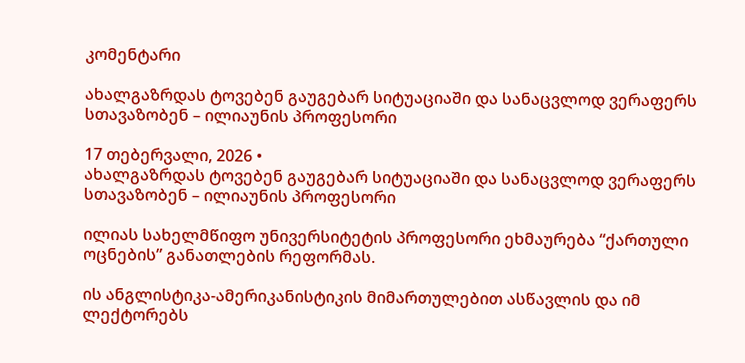კომენტარი

ახალგაზრდას ტოვებენ გაუგებარ სიტუაციაში და სანაცვლოდ ვერაფერს სთავაზობენ – ილიაუნის პროფესორი

17 თებერვალი, 2026 •
ახალგაზრდას ტოვებენ გაუგებარ სიტუაციაში და სანაცვლოდ ვერაფერს სთავაზობენ – ილიაუნის პროფესორი

ილიას სახელმწიფო უნივერსიტეტის პროფესორი ეხმაურება “ქართული ოცნების” განათლების რეფორმას.

ის ანგლისტიკა-ამერიკანისტიკის მიმართულებით ასწავლის და იმ ლექტორებს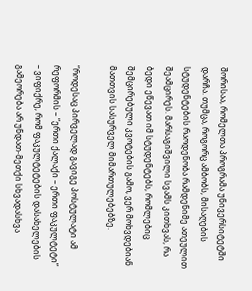შორისაა, რომელთა პროგრამა უნივერსიტეტში დარჩა. თუმცა, როგორც ამბობს, მისაღების სტუდენტების რაოდენობა რამდენიმე ათეულით შეამცირეს. მარსაგიშვილი სვამს კითხვას, რა ბედი ეწევათ იმ სტუდენტებს, რომლებიც შემცირებული კვოტების გამო, ვერ მოხვდებიან მათთვის სასურველ მიმართულებებზე.

“როდესაც პირველად გავიგე პოსტულატი ამ რეფორმის – “ერთი ქალაქი – ერთი ფაკულტეტი” – ვიფიქრე, რომ ფაკულტეტების დასახელების გამეორება არ უნდათ-მეთქი სხვადასხვა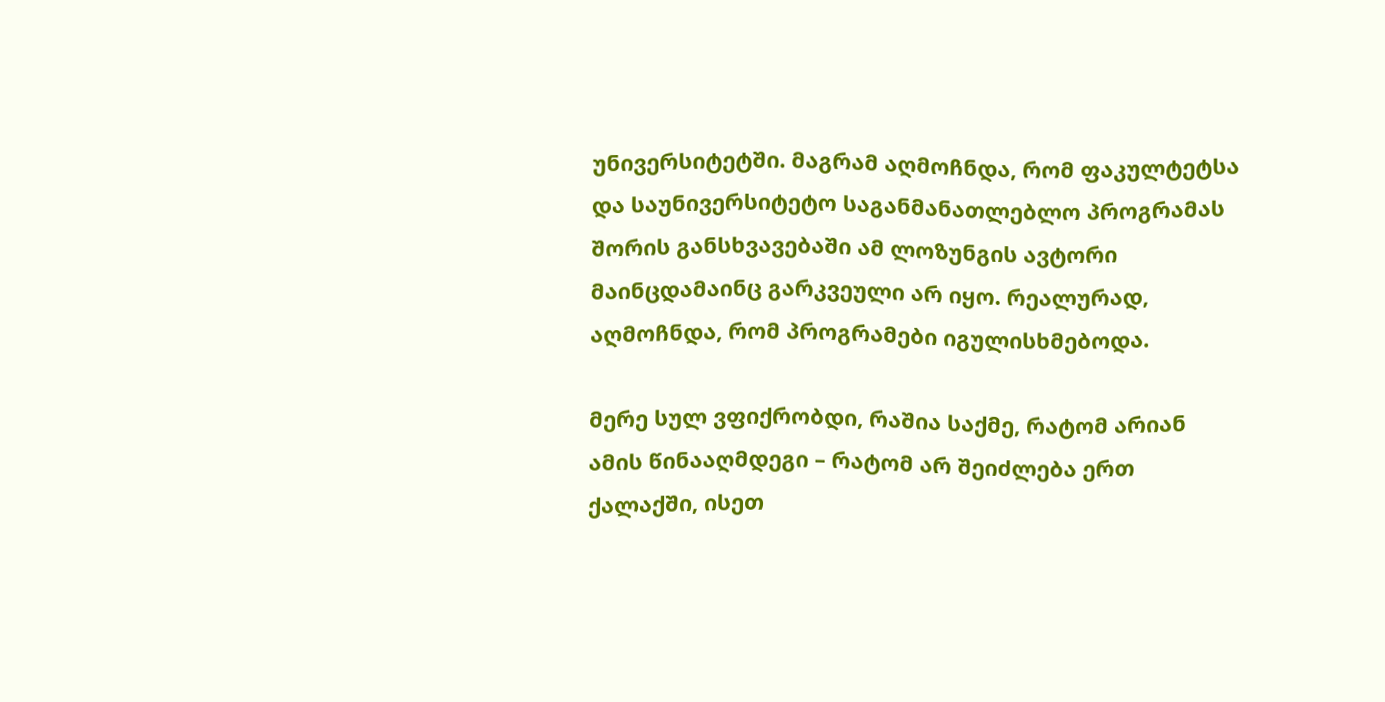უნივერსიტეტში. მაგრამ აღმოჩნდა, რომ ფაკულტეტსა და საუნივერსიტეტო საგანმანათლებლო პროგრამას შორის განსხვავებაში ამ ლოზუნგის ავტორი მაინცდამაინც გარკვეული არ იყო. რეალურად, აღმოჩნდა, რომ პროგრამები იგულისხმებოდა.

მერე სულ ვფიქრობდი, რაშია საქმე, რატომ არიან ამის წინააღმდეგი – რატომ არ შეიძლება ერთ ქალაქში, ისეთ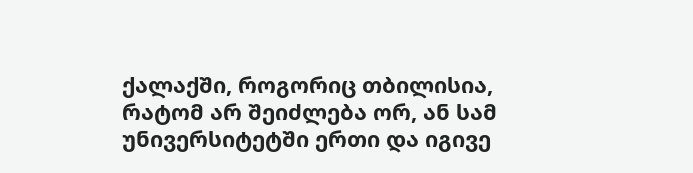ქალაქში, როგორიც თბილისია, რატომ არ შეიძლება ორ, ან სამ უნივერსიტეტში ერთი და იგივე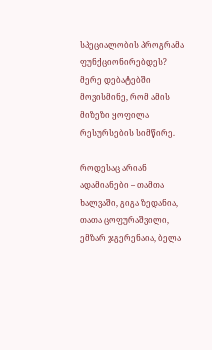სპეციალობის პროგრამა ფუნქციონირებდეს? მერე დებატებში მოვისმინე, რომ ამის მიზეზი ყოფილა რესურსების სიმწირე.

როდესაც არიან ადამიანები – თამთა ხალვაში, გიგა ზედანია, თათა ცოფურაშვილი, ემზარ ჯგერენაია, ბელა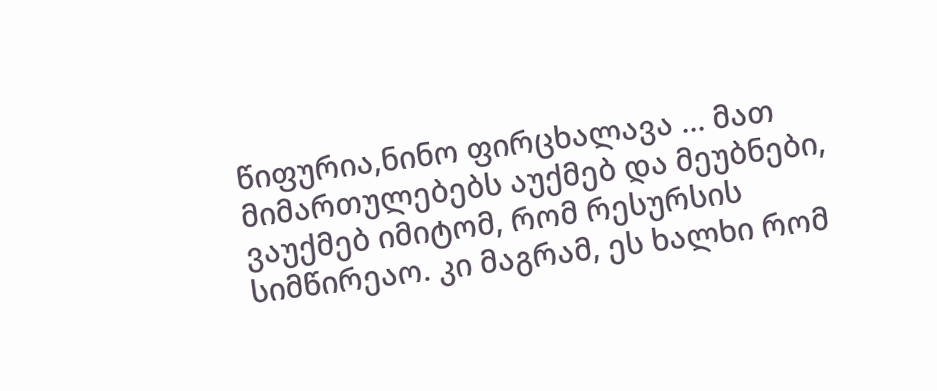წიფურია,ნინო ფირცხალავა … მათ მიმართულებებს აუქმებ და მეუბნები, ვაუქმებ იმიტომ, რომ რესურსის სიმწირეაო. კი მაგრამ, ეს ხალხი რომ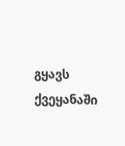გყავს ქვეყანაში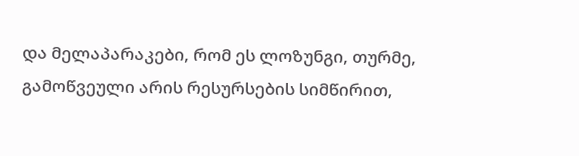და მელაპარაკები, რომ ეს ლოზუნგი, თურმე, გამოწვეული არის რესურსების სიმწირით,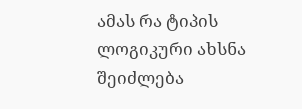ამას რა ტიპის ლოგიკური ახსნა შეიძლება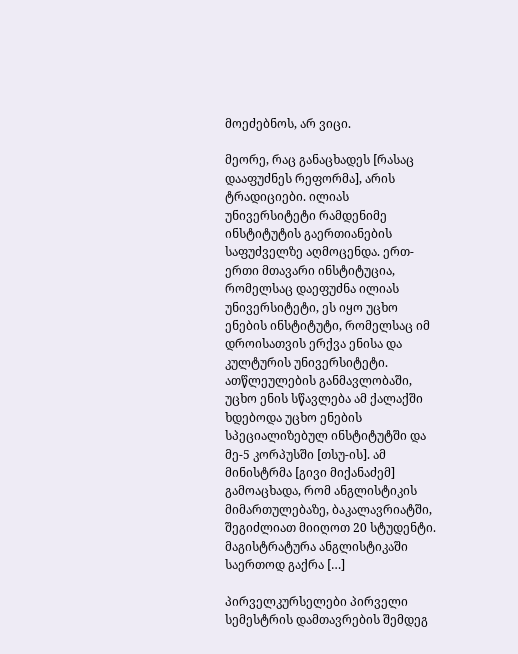მოეძებნოს, არ ვიცი.

მეორე, რაც განაცხადეს [რასაც დააფუძნეს რეფორმა], არის ტრადიციები. ილიას უნივერსიტეტი რამდენიმე ინსტიტუტის გაერთიანების საფუძველზე აღმოცენდა. ერთ-ერთი მთავარი ინსტიტუცია, რომელსაც დაეფუძნა ილიას უნივერსიტეტი, ეს იყო უცხო ენების ინსტიტუტი, რომელსაც იმ დროისათვის ერქვა ენისა და კულტურის უნივერსიტეტი. ათწლეულების განმავლობაში, უცხო ენის სწავლება ამ ქალაქში ხდებოდა უცხო ენების სპეციალიზებულ ინსტიტუტში და მე-5 კორპუსში [თსუ-ის]. ამ მინისტრმა [გივი მიქანაძემ] გამოაცხადა, რომ ანგლისტიკის მიმართულებაზე, ბაკალავრიატში, შეგიძლიათ მიიღოთ 20 სტუდენტი. მაგისტრატურა ანგლისტიკაში საერთოდ გაქრა […]

პირველკურსელები პირველი სემესტრის დამთავრების შემდეგ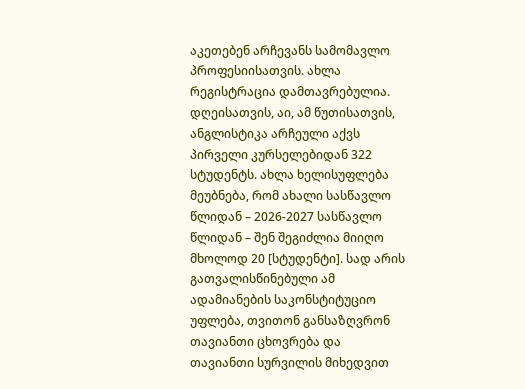აკეთებენ არჩევანს სამომავლო პროფესიისათვის. ახლა რეგისტრაცია დამთავრებულია. დღეისათვის, აი, ამ წუთისათვის, ანგლისტიკა არჩეული აქვს პირველი კურსელებიდან 322 სტუდენტს. ახლა ხელისუფლება მეუბნება, რომ ახალი სასწავლო წლიდან – 2026-2027 სასწავლო წლიდან – შენ შეგიძლია მიიღო მხოლოდ 20 [სტუდენტი]. სად არის გათვალისწინებული ამ ადამიანების საკონსტიტუციო უფლება, თვითონ განსაზღვრონ თავიანთი ცხოვრება და თავიანთი სურვილის მიხედვით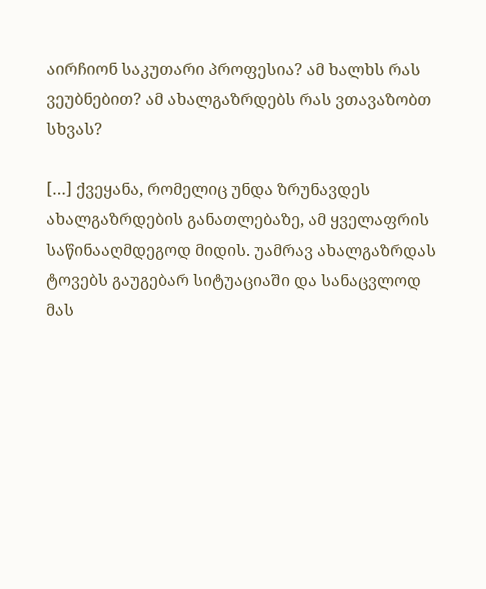აირჩიონ საკუთარი პროფესია? ამ ხალხს რას ვეუბნებით? ამ ახალგაზრდებს რას ვთავაზობთ სხვას?

[…] ქვეყანა, რომელიც უნდა ზრუნავდეს ახალგაზრდების განათლებაზე, ამ ყველაფრის საწინააღმდეგოდ მიდის. უამრავ ახალგაზრდას ტოვებს გაუგებარ სიტუაციაში და სანაცვლოდ მას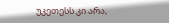უკეთესს კი არა,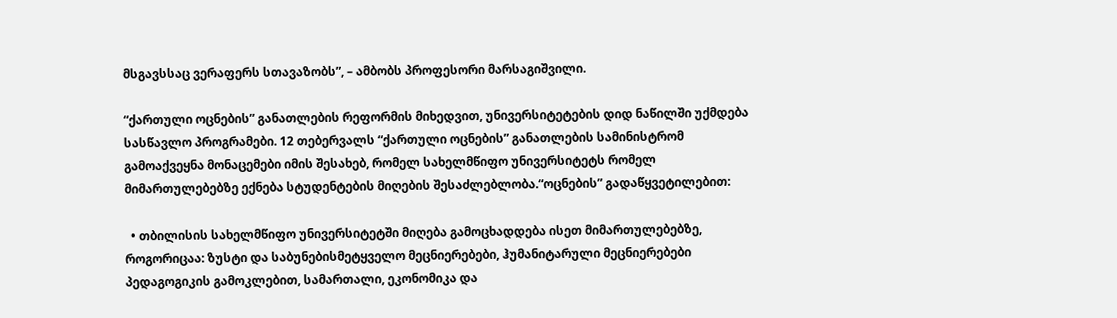მსგავსსაც ვერაფერს სთავაზობს”, – ამბობს პროფესორი მარსაგიშვილი.

“ქართული ოცნების” განათლების რეფორმის მიხედვით, უნივერსიტეტების დიდ ნაწილში უქმდება სასწავლო პროგრამები. 12 თებერვალს “ქართული ოცნების” განათლების სამინისტრომ გამოაქვეყნა მონაცემები იმის შესახებ, რომელ სახელმწიფო უნივერსიტეტს რომელ მიმართულებებზე ექნება სტუდენტების მიღების შესაძლებლობა.“ოცნების” გადაწყვეტილებით:

  • თბილისის სახელმწიფო უნივერსიტეტში მიღება გამოცხადდება ისეთ მიმართულებებზე, როგორიცაა: ზუსტი და საბუნებისმეტყველო მეცნიერებები, ჰუმანიტარული მეცნიერებები პედაგოგიკის გამოკლებით, სამართალი, ეკონომიკა და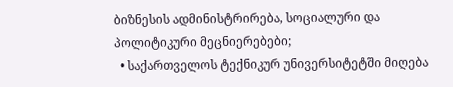ბიზნესის ადმინისტრირება, სოციალური და პოლიტიკური მეცნიერებები;
  • საქართველოს ტექნიკურ უნივერსიტეტში მიღება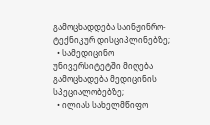გამოცხადდება საინჟინრო-ტექნიკურ დისციპლინებზე;
  • სამედიცინო უნივერსიტეტში მიღება გამოცხადება მედიცინის სპეციალობებზე;
  • ილიას სახელმწიფო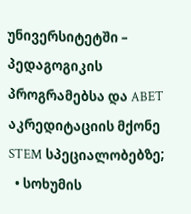უნივერსიტეტში – პედაგოგიკის პროგრამებსა და ABET აკრედიტაციის მქონე STEM სპეციალობებზე;
  • სოხუმის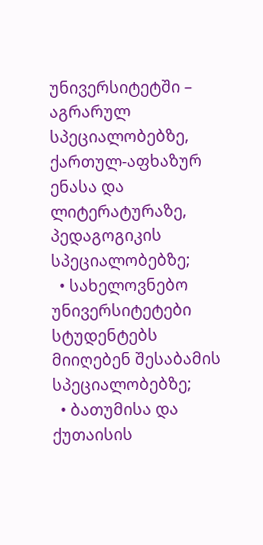უნივერსიტეტში – აგრარულ სპეციალობებზე, ქართულ-აფხაზურ ენასა და ლიტერატურაზე, პედაგოგიკის სპეციალობებზე;
  • სახელოვნებო უნივერსიტეტები სტუდენტებს მიიღებენ შესაბამის სპეციალობებზე;
  • ბათუმისა და ქუთაისის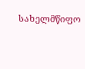სახელმწიფო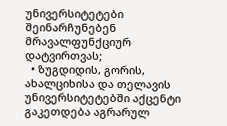უნივერსიტეტები შეინარჩუნებენ მრავალფუნქციურ დატვირთვას;
  • ზუგდიდის, გორის, ახალციხისა და თელავის უნივერსიტეტებში აქცენტი გაკეთდება აგრარულ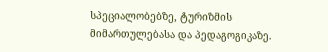სპეციალობებზე, ტურიზმის მიმართულებასა და პედაგოგიკაზე.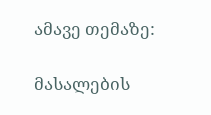ამავე თემაზე:

მასალების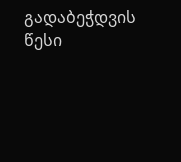გადაბეჭდვის წესი